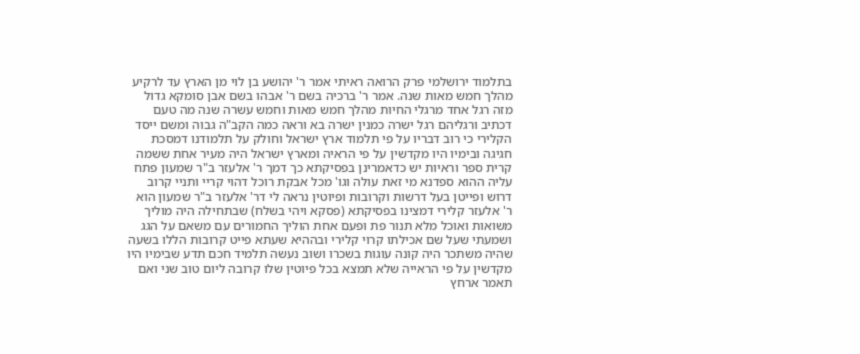בתלמוד ירושלמי פרק הרואה ראיתי אמר ר' יהושע בן לוי מן הארץ עד לרקיע מהלך חמש מאות שנה. אמר ר' ברכיה בשם ר' אבהו בשם אבן סומקא גדול מזה רגל אחד מרגלי החיות מהלך חמש מאות וחמש עשרה שנה מה טעם דכתיב ורגליהם רגל ישרה כמנין ישרה בא וראה כמה הקב"ה גבוה ומשם ייסד הקלירי כי רוב דבריו על פי תלמוד ארץ ישראל וחולק על תלמודנו דמסכת חגיגה ובימיו היו מקדשין על פי הראיה ומארץ ישראל היה מעיר אחת ששמה קרית ספר וראיות יש כדאמרינן בפסיקתא כך דמך ר' אלעזר ב"ר שמעון פתח עליה ההוא ספדנא מי זאת עולה וגו' מכל אבקת רוכל דהוי קריי ותניי קרוב דרוש ופייטן בעל דרשות וקרובות ופיוטין נראה לי דר' אלעזר ב"ר שמעון הוא ר' אלעזר קלירי דמצינו בפסיקתא (פסקא ויהי בשלח) שבתחילה היה מוליך משואות ואוכל מלא תנור פת ופעם אחת הוליך החמורים עם משאם על הגג ושמעתי שעל שם אכילתו קרוי קלירי ובההיא שעתא פייט קרובות הללו בשעה שהיה משתכר היה קונה עוגות בשכרו ושוב נעשה תלמיד חכם תדע שבימיו היו מקדשין על פי הראייה שלא תמצא בכל פיוטין שלו קרובה ליום טוב שני ואם תאמר ארחץ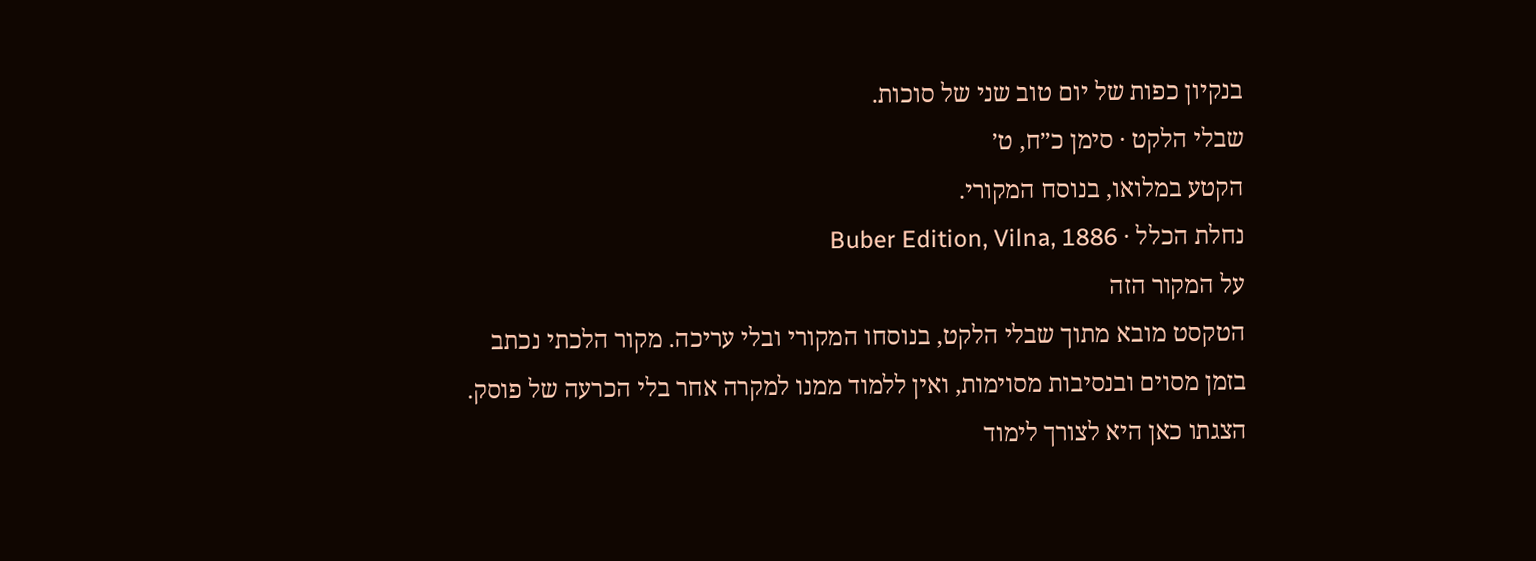בנקיון כפות של יום טוב שני של סוכות.
שבלי הלקט · סימן כ״ח, ט׳
הקטע במלואו, בנוסח המקורי.
נחלת הכלל · Buber Edition, Vilna, 1886
על המקור הזה
הטקסט מובא מתוך שבלי הלקט, בנוסחו המקורי ובלי עריכה. מקור הלכתי נכתב בזמן מסוים ובנסיבות מסוימות, ואין ללמוד ממנו למקרה אחר בלי הכרעה של פוסק. הצגתו כאן היא לצורך לימוד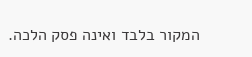המקור בלבד ואינה פסק הלכה.